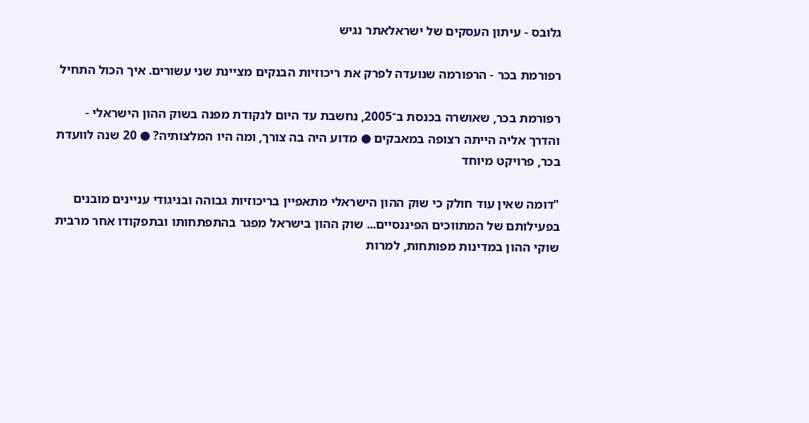גלובס - עיתון העסקים של ישראלאתר נגיש

רפורמת בכר - הרפורמה שנועדה לפרק את ריכוזיות הבנקים מציינת שני עשורים. איך הכול התחיל

רפורמת בכר, שאושרה בכנסת ב־2005, נחשבת עד היום לנקודת מפנה בשוק ההון הישראלי - והדרך אליה הייתה רצופה במאבקים ● מדוע היה בה צורך, ומה היו המלצותיה? ● 20 שנה לוועדת בכר, פרויקט מיוחד

"דומה שאין עוד חולק כי שוק ההון הישראלי מתאפיין בריכוזיות גבוהה ובניגודי עניינים מובנים בפעילותם של המתווכים הפיננסיים... שוק ההון בישראל מפגר בהתפתחותו ובתפקודו אחר מרבית שוקי ההון במדינות מפותחות, למרות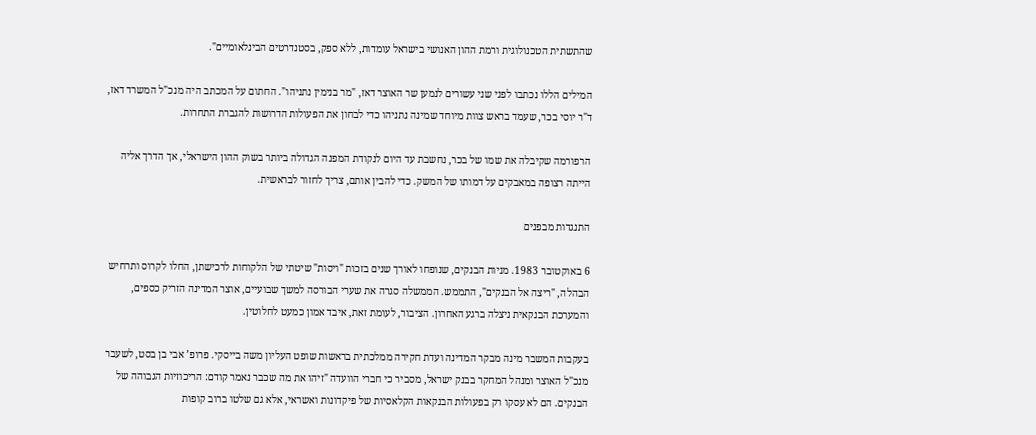שהתשתית הטכנולוגית ורמת ההון האנושי בישראל עומדות, ללא ספק, בסטנדרטים הבינלאומיים".

המילים הללו נכתבו לפני שני עשורים לנמען שר האוצר דאז, "מר בנימין נתניהו". החתום על המכתב היה מנכ"ל המשרד דאז, ד"ר יוסי בכר, שעמד בראש צוות מיוחד שמינה נתניהו כדי לבחון את הפעולות הדרושות להגברת התחרות.

הרפורמה שקיבלה את שמו של בכר, נחשבת עד היום לנקודת המפנה הגדולה ביותר בשוק ההון הישראלי, אך הדרך אליה הייתה רצופה במאבקים על דמותו של המשק. כדי להבין אותם, צריך לחזור לבראשית.

התנגדות מבפנים

6 באוקטובר 1983. מניות הבנקים, שנופחו לאורך שנים בזכות "ויסות" שיטתי של הלקוחות לרכישתן, החלו לקרוס ותרחיש הבהלה, "ריצה אל הבנקים", התממש. הממשלה סגרה את שערי הבורסה למשך שבועיים, אוצר המדינה הזריק כספים, והמערכת הבנקאית ניצלה ברגע האחרון. הציבור, לעומת זאת, איבד אמון כמעט לחלוטין.

בעקבות המשבר מינה מבקר המדינה ועדת חקירה ממלכתית בראשות שופט העליון משה בייסקי. פרופ’ אבי בן בסט, לשעבר מנכ"ל האוצר ומנהל המחקר בבנק ישראל, מסביר כי חברי הוועדה "זיהו את מה שכבר נאמר קודם: הריכוזיות הגבוהה של הבנקים. הם לא עסקו רק בפעולות הבנקאות הקלאסיות של פיקדונות ואשראי, אלא גם שלטו ברוב קופות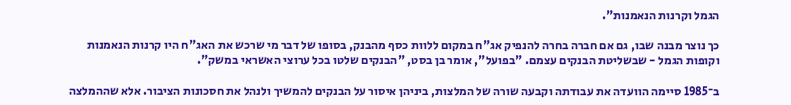הגמל וקרנות הנאמנות".

כך נוצר מבנה שבו, גם אם חברה בחרה להנפיק אג"ח במקום ללוות כסף מהבנק, בסופו של דבר מי שרכש את האג"ח היו קרנות הנאמנות וקופות הגמל - שבשליטת הבנקים עצמם. "בפועל", אומר בן בסט, "הבנקים שלטו בכל ערוצי האשראי במשק".

ב־1985 סיימה הוועדה את עבודתה וקבעה שורה של המלצות, ביניהן איסור על הבנקים להמשיך ולנהל את חסכונות הציבור. אלא שההמלצה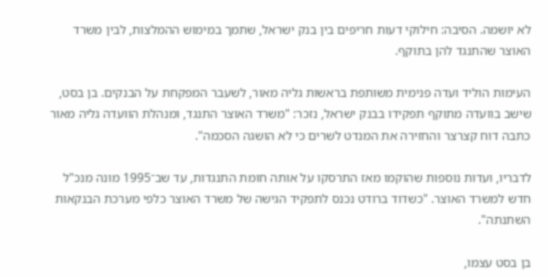לא יושמה. הסיבה: חילוקי דעות חריפים בין בנק ישראל, שתמך במימוש ההמלצות, לבין משרד האוצר שהתנגד להן בתוקף.

העימות הוליד ועדה פנימית משותפת בראשות גליה מאור, לשעבר המפקחת על הבנקים. בן בסט, שישב בוועדה מתוקף תפקידו בבנק ישראל, נזכר: "משרד האוצר התנגד, ומנהלת הוועדה גליה מאור כתבה דוח קצרצר והחזירה את המנדט לשרים כי לא הושגה הסכמה".

לדבריו, ועדות נוספות שהוקמו מאז התרסקו על אותה חומת התנגדות, עד שב־1995 מונה מנכ"ל חדש למשרד האוצר. "כשדוד ברודט נכנס לתפקיד הגישה של משרד האוצר כלפי מערכת הבנקאות השתנתה".

בן בסט עצמו,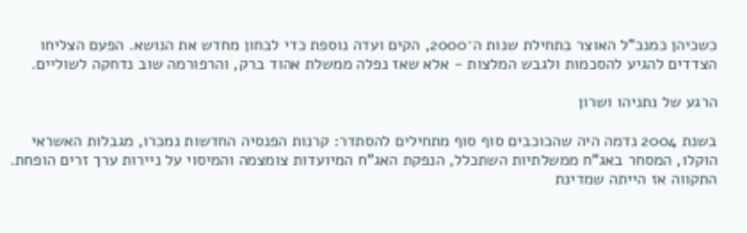כשכיהן כמנכ"ל האוצר בתחילת שנות ה־2000, הקים ועדה נוספת כדי לבחון מחדש את הנושא. הפעם הצליחו הצדדים להגיע להסכמות ולגבש המלצות - אלא שאז נפלה ממשלת אהוד ברק, והרפורמה שוב נדחקה לשוליים.

הרגע של נתניהו ושרון

בשנת 2004 נדמה היה שהכוכבים סוף סוף מתחילים להסתדר: קרנות הפנסיה החדשות נמכרו, מגבלות האשראי הוקלו, המסחר באג"ח ממשלתיות השתכלל, הנפקת האג"ח המיועדות צומצמה והמיסוי על ניירות ערך זרים הופחת. התקווה אז הייתה שמדינת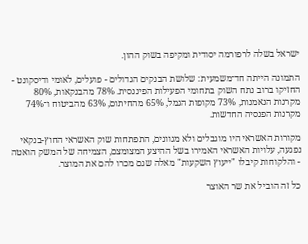ישראל בשלה לרפורמה יסודית ומקיפה בשוק ההון.

התמונה הייתה חד־משמעית: שלושת הבנקים הגדולים - פועלים, לאומי ודיסקונט - החזיקו ברוב נתח השוק בתחומי הפעילות הפיננסית. 78% מהבנקאות, 80% מקרנות הנאמנות, 73% מקופות הגמל, 65% מהחיתום, 63% מהביטוח ו־74% מקרנות הפנסיה החדשות.

מקורות האשראי היו מוגבלים ולא מגוונים, התפתחות שוק האשראי החוץ-בנקאי נפגעה, עלויות האשראי האמירו בשל ההיצע המצומצם, הצמיחה של המשק הואטה - והלקוחות קיבלו "ייעוץ השקעות" מאלה שגם מכרו להם את המוצר.

כל זה הוביל את שר האוצר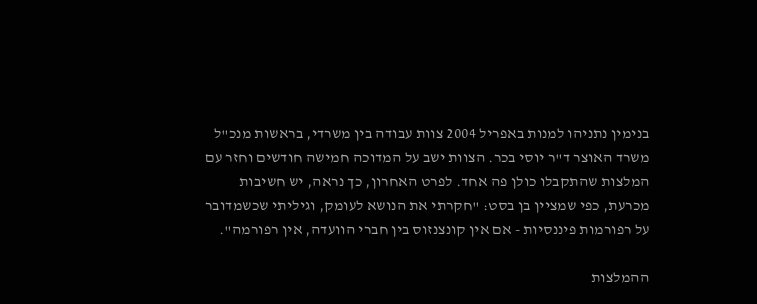בנימין נתניהו למנות באפריל 2004 צוות עבודה בין משרדי, בראשות מנכ"ל משרד האוצר ד"ר יוסי בכר. הצוות ישב על המדוכה חמישה חודשים וחזר עם המלצות שהתקבלו כולן פה אחד. לפרט האחרון, כך נראה, יש חשיבות מכרעת, כפי שמציין בן בסט: "חקרתי את הנושא לעומק, וגיליתי שכשמדובר על רפורמות פיננסיות - אם אין קונצנזוס בין חברי הוועדה, אין רפורמה".

ההמלצות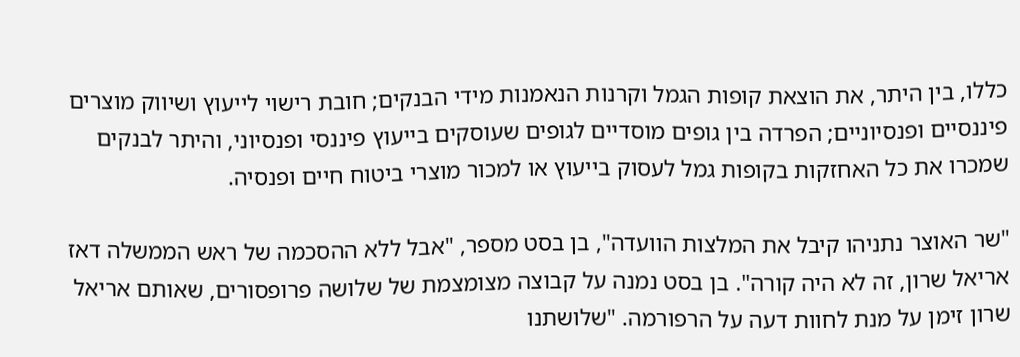כללו, בין היתר, את הוצאת קופות הגמל וקרנות הנאמנות מידי הבנקים; חובת רישוי לייעוץ ושיווק מוצרים פיננסיים ופנסיוניים; הפרדה בין גופים מוסדיים לגופים שעוסקים בייעוץ פיננסי ופנסיוני, והיתר לבנקים שמכרו את כל האחזקות בקופות גמל לעסוק בייעוץ או למכור מוצרי ביטוח חיים ופנסיה.

"שר האוצר נתניהו קיבל את המלצות הוועדה", בן בסט מספר, "אבל ללא ההסכמה של ראש הממשלה דאז אריאל שרון, זה לא היה קורה". בן בסט נמנה על קבוצה מצומצמת של שלושה פרופסורים, שאותם אריאל שרון זימן על מנת לחוות דעה על הרפורמה. "שלושתנו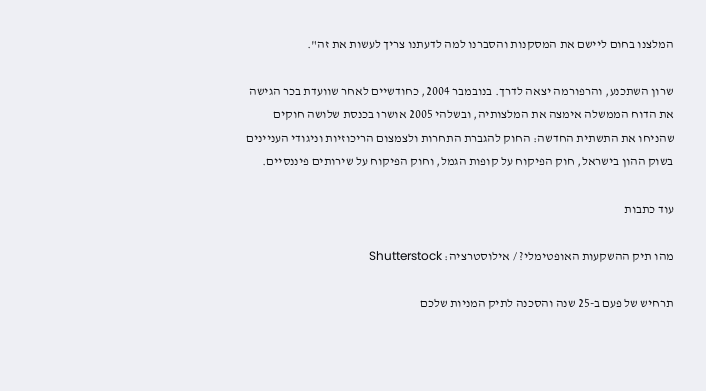המלצנו בחום ליישם את המסקנות והסברנו למה לדעתנו צריך לעשות את זה".

שרון השתכנע, והרפורמה יצאה לדרך. בנובמבר 2004, כחודשיים לאחר שוועדת בכר הגישה את הדוח הממשלה אימצה את המלצותיה, ובשלהי 2005 אושרו בכנסת שלושה חוקים שהניחו את התשתית החדשה: החוק להגברת התחרות ולצמצום הריכוזיות וניגודי העניינים בשוק ההון בישראל, חוק הפיקוח על קופות הגמל, וחוק הפיקוח על שירותים פיננסיים.

עוד כתבות

מהו תיק ההשקעות האופטימלי? / אילוסטרציה: Shutterstock

תרחיש של פעם ב-25 שנה והסכנה לתיק המניות שלכם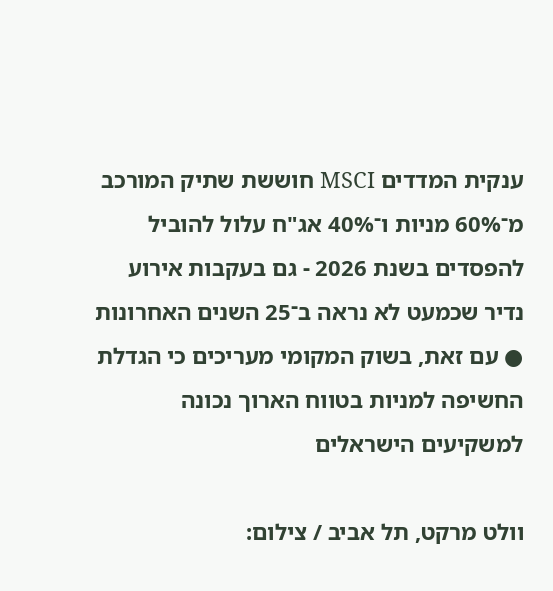ענקית המדדים MSCI חוששת שתיק המורכב מ־60% מניות ו־40% אג"ח עלול להוביל להפסדים בשנת 2026 - גם בעקבות אירוע נדיר שכמעט לא נראה ב־25 השנים האחרונות ● עם זאת, בשוק המקומי מעריכים כי הגדלת החשיפה למניות בטווח הארוך נכונה למשקיעים הישראלים

וולט מרקט, תל אביב / צילום: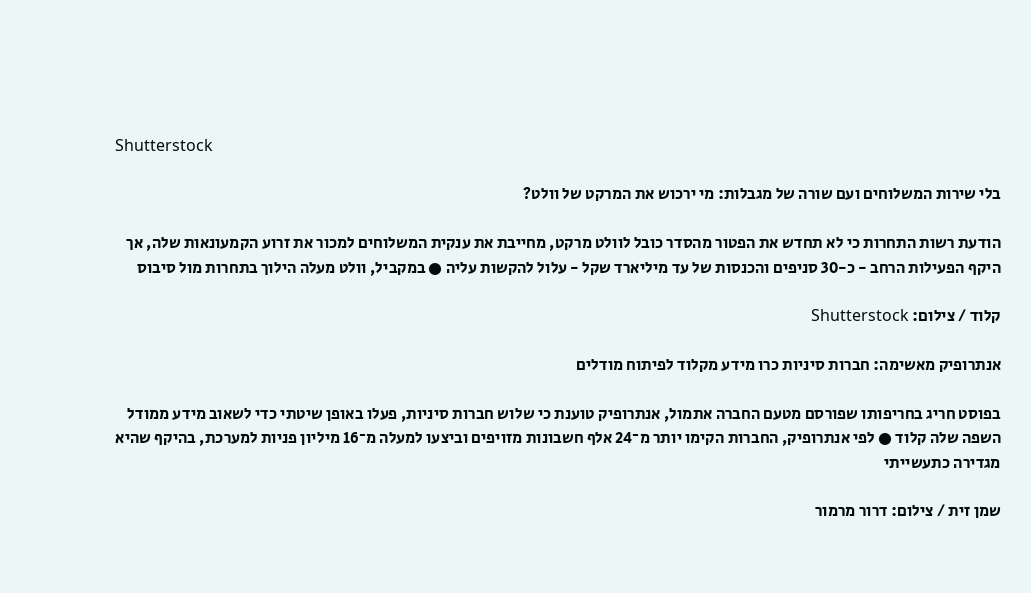Shutterstock

בלי שירות המשלוחים ועם שורה של מגבלות: מי ירכוש את המרקט של וולט?

הודעת רשות התחרות כי לא תחדש את הפטור מהסדר כובל לוולט מרקט, מחייבת את ענקית המשלוחים למכור את זרוע הקמעונאות שלה, אך היקף הפעילות הרחב - כ-30 סניפים והכנסות של עד מיליארד שקל - עלול להקשות עליה ● במקביל, וולט מעלה הילוך בתחרות מול סיבוס

קלוד / צילום: Shutterstock

אנתרופיק מאשימה: חברות סיניות כרו מידע מקלוד לפיתוח מודלים

בפוסט חריג בחריפותו שפורסם מטעם החברה אתמול, אנתרופיק טוענת כי שלוש חברות סיניות, פעלו באופן שיטתי כדי לשאוב מידע ממודל השפה שלה קלוד ● לפי אנתרופיק, החברות הקימו יותר מ־24 אלף חשבונות מזויפים וביצעו למעלה מ־16 מיליון פניות למערכת, בהיקף שהיא מגדירה כתעשייתי

שמן זית / צילום: דרור מרמור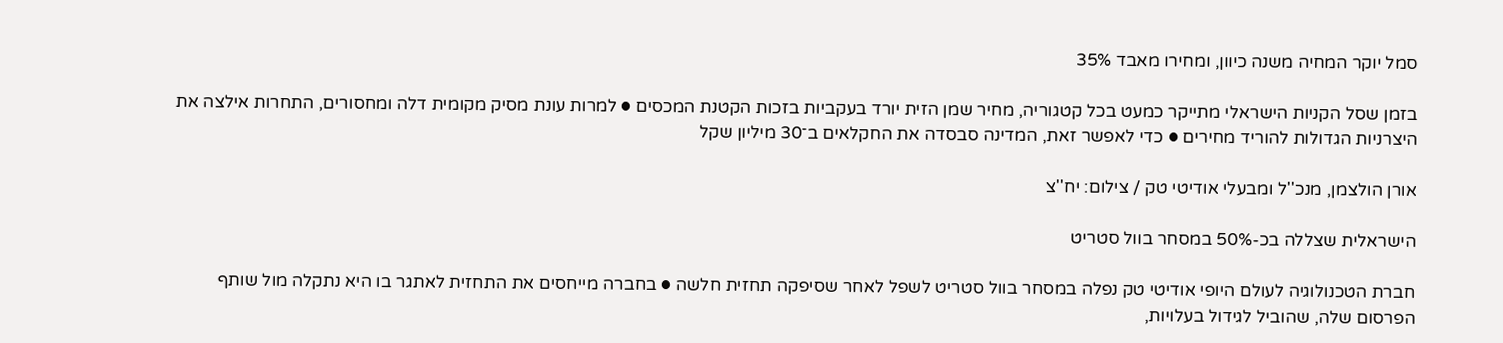סמל יוקר המחיה משנה כיוון, ומחירו מאבד 35%

בזמן שסל הקניות הישראלי מתייקר כמעט בכל קטגוריה, מחיר שמן הזית יורד בעקביות בזכות הקטנת המכסים ● למרות עונת מסיק מקומית דלה ומחסורים, התחרות אילצה את היצרניות הגדולות להוריד מחירים ● כדי לאפשר זאת, המדינה סבסדה את החקלאים ב־30 מיליון שקל

אורן הולצמן, מנכ''ל ומבעלי אודיטי טק / צילום: יח''צ

הישראלית שצללה בכ-50% במסחר בוול סטריט

חברת הטכנולוגיה לעולם היופי אודיטי טק נפלה במסחר בוול סטריט לשפל לאחר שסיפקה תחזית חלשה ● בחברה מייחסים את התחזית לאתגר בו היא נתקלה מול שותף הפרסום שלה, שהוביל לגידול בעלויות,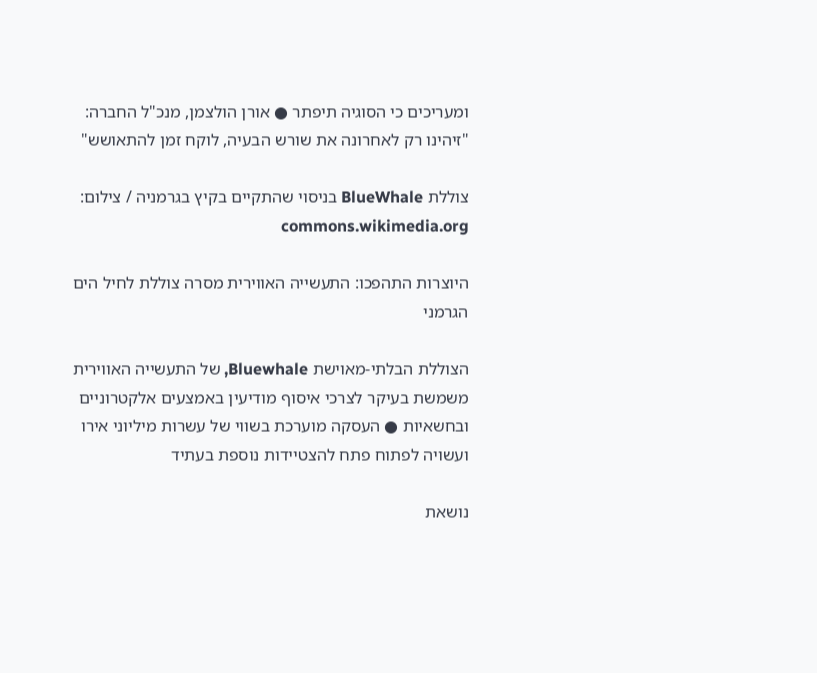ומעריכים כי הסוגיה תיפתר ● אורן הולצמן, מנכ"ל החברה: "זיהינו רק לאחרונה את שורש הבעיה, לוקח זמן להתאושש"

צוללת BlueWhale בניסוי שהתקיים בקיץ בגרמניה / צילום: commons.wikimedia.org

היוצרות התהפכו: התעשייה האווירית מסרה צוללת לחיל הים הגרמני

הצוללת הבלתי-מאוישת Bluewhale, של התעשייה האווירית משמשת בעיקר לצרכי איסוף מודיעין באמצעים אלקטרוניים ובחשאיות ● העסקה מוערכת בשווי של עשרות מיליוני אירו ועשויה לפתוח פתח להצטיידות נוספת בעתיד

נושאת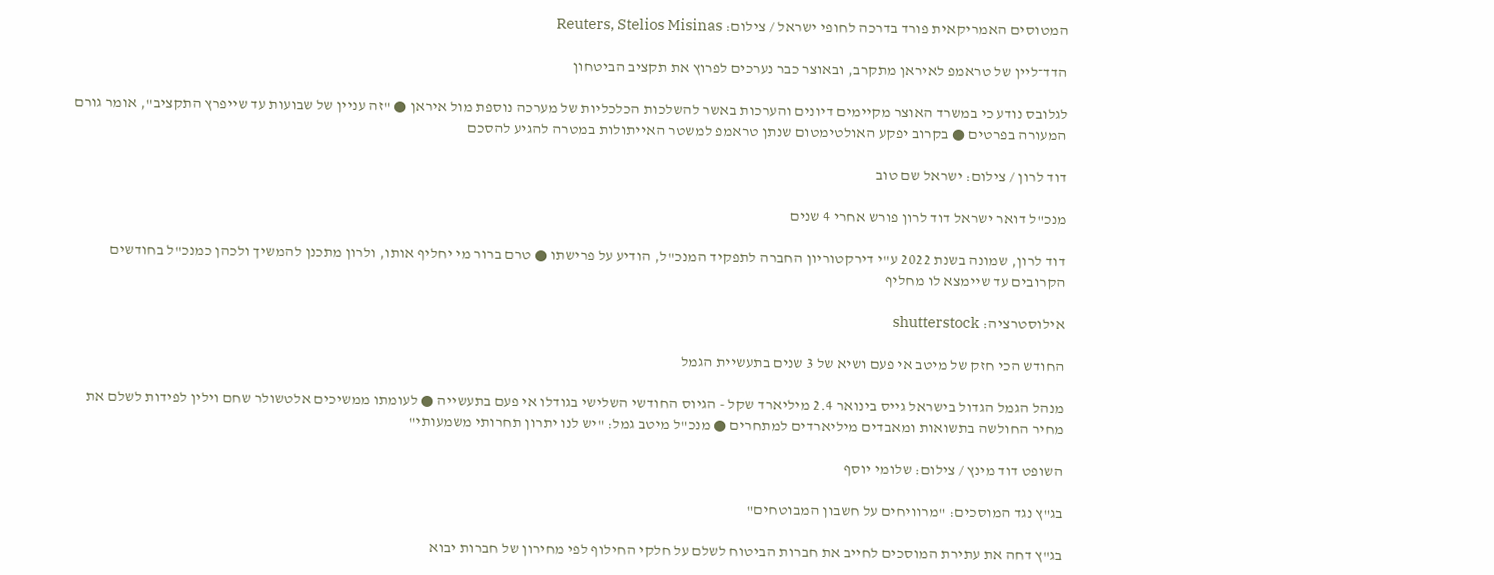המטוסים האמריקאית פורד בדרכה לחופי ישראל / צילום: Reuters, Stelios Misinas

הדד־ליין של טראמפ לאיראן מתקרב, ובאוצר כבר נערכים לפרוץ את תקציב הביטחון

לגלובס נודע כי במשרד האוצר מקיימים דיונים והערכות באשר להשלכות הכלכליות של מערכה נוספת מול איראן ● "זה עניין של שבועות עד שייפרץ התקציב", אומר גורם המעורה בפרטים ● בקרוב יפקע האולטימטום שנתן טראמפ למשטר האייתולות במטרה להגיע להסכם

דוד לרון / צילום: ישראל שם טוב

מנכ"ל דואר ישראל דוד לרון פורש אחרי 4 שנים

דוד לרון, שמונה בשנת 2022 ע"י דירקטוריון החברה לתפקיד המנכ"ל, הודיע על פרישתו ● טרם ברור מי יחליף אותו, ולרון מתכנן להמשיך ולכהן כמנכ"ל בחודשים הקרובים עד שיימצא לו מחליף

אילוסטרציה: shutterstock

החודש הכי חזק של מיטב אי פעם ושיא של 3 שנים בתעשיית הגמל

מנהל הגמל הגדול בישראל גייס בינואר 2.4 מיליארד שקל - הגיוס החודשי השלישי בגודלו אי פעם בתעשייה ● לעומתו ממשיכים אלטשולר שחם וילין לפידות לשלם את מחיר החולשה בתשואות ומאבדים מיליארדים למתחרים ● מנכ"ל מיטב גמל: "יש לנו יתרון תחרותי משמעותי"

השופט דוד מינץ / צילום: שלומי יוסף

בג"ץ נגד המוסכים: "מרוויחים על חשבון המבוטחים"

בג"ץ דחה את עתירת המוסכים לחייב את חברות הביטוח לשלם על חלקי החילוף לפי מחירון של חברות יבוא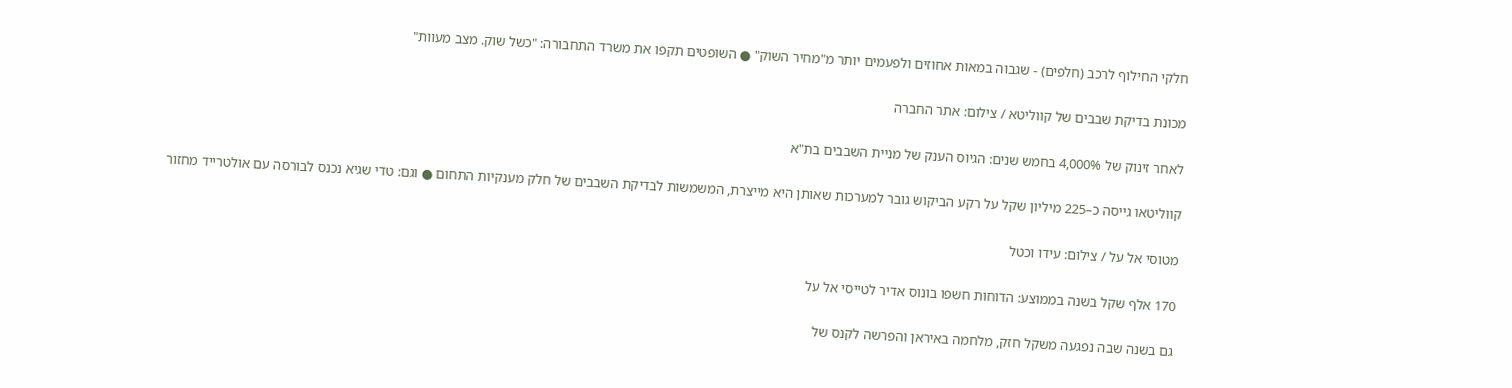חלקי החילוף לרכב (חלפים) - שגבוה במאות אחוזים ולפעמים יותר מ"מחיר השוק" ● השופטים תקפו את משרד התחבורה: "כשל שוק. מצב מעוות"

מכונת בדיקת שבבים של קווליטא / צילום: אתר החברה

לאחר זינוק של 4,000% בחמש שנים: הגיוס הענק של מניית השבבים בת"א

קווליטאו גייסה כ–225 מיליון שקל על רקע הביקוש גובר למערכות שאותן היא מייצרת, המשמשות לבדיקת השבבים של חלק מענקיות התחום ● וגם: טדי שגיא נכנס לבורסה עם אולטרייד מחזור

מטוסי אל על / צילום: עידו וכטל

170 אלף שקל בשנה בממוצע: הדוחות חשפו בונוס אדיר לטייסי אל על

גם בשנה שבה נפגעה משקל חזק, מלחמה באיראן והפרשה לקנס של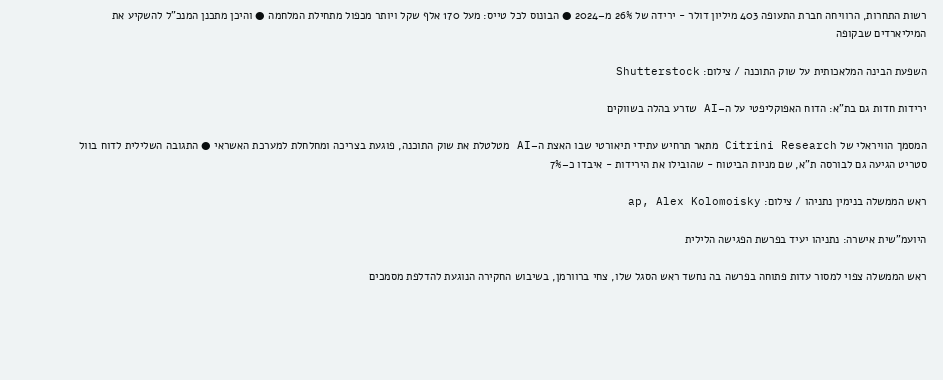רשות התחרות, הרוויחה חברת התעופה 403 מיליון דולר - ירידה של 26% מ–2024 ● הבונוס לכל טייס: מעל 170 אלף שקל ויותר מכפול מתחילת המלחמה ● והיכן מתכנן המנכ"ל להשקיע את המיליארדים שבקופה

השפעת הבינה המלאכותית על שוק התוכנה / צילום: Shutterstock

ירידות חדות גם בת"א: הדוח האפוקליפטי על ה–AI שזרע בהלה בשווקים

המסמך הוויראלי של Citrini Research מתאר תרחיש עתידי תיאורטי שבו האצת ה–AI מטלטלת את שוק התוכנה, פוגעת בצריכה ומחלחלת למערכת האשראי ● התגובה השלילית לדוח בוול סטריט הגיעה גם לבורסה ת"א, שם מניות הביטוח - שהובילו את הירידות - איבדו כ–7%

ראש הממשלה בנימין נתניהו / צילום: ap, Alex Kolomoisky

היועמ"שית אישרה: נתניהו יעיד בפרשת הפגישה הלילית

ראש הממשלה צפוי למסור עדות פתוחה בפרשה בה נחשד ראש הסגל שלו, צחי ברוורמן, בשיבוש החקירה הנוגעת להדלפת מסמכים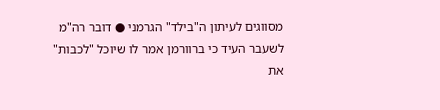מסווגים לעיתון ה"בילד" הגרמני ● דובר רה"מ לשעבר העיד כי ברוורמן אמר לו שיוכל "לכבות" את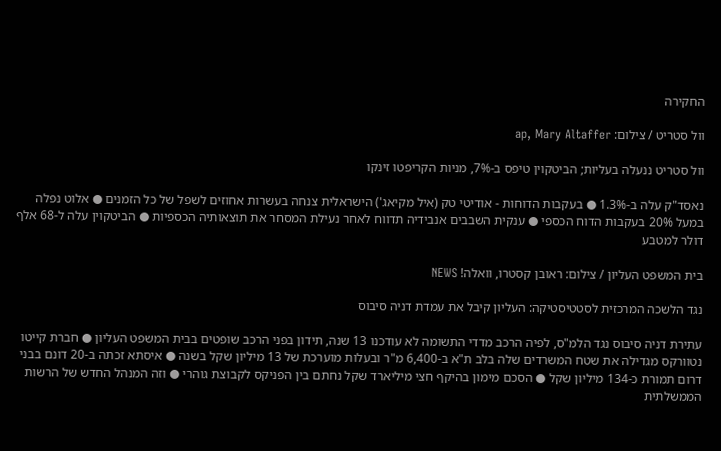החקירה

וול סטריט / צילום: ap, Mary Altaffer

וול סטריט ננעלה בעליות; הביטקוין טיפס ב-7%, מניות הקריפטו זינקו

נאסד"ק עלה ב-1.3% ● בעקבות הדוחות - אודיטי טק (איל מקיאג') הישראלית צנחה בעשרות אחוזים לשפל של כל הזמנים ● אלוט נפלה במעל 20% בעקבות הדוח הכספי ● ענקית השבבים אנבידיה תדווח לאחר נעילת המסחר את תוצאותיה הכספיות ● הביטקוין עלה ל-68 אלף דולר למטבע

בית המשפט העליון / צילום: ראובן קסטרו, וואלה! NEWS

נגד הלשכה המרכזית לסטטיסטיקה: העליון קיבל את עמדת דניה סיבוס

עתירת דניה סיבוס נגד הלמ"ס, לפיה הרכב מדדי התשומה לא עודכנו 13 שנה, תידון בפני הרכב שופטים בבית המשפט העליון ● חברת קייטו נטוורקס מגדילה את שטח המשרדים שלה בלב ת"א ב-6,400 מ"ר ובעלות מוערכת של 13 מיליון שקל בשנה ● איסתא זכתה ב-20 דונם בבני דרום תמורת כ-134 מיליון שקל ● הסכם מימון בהיקף חצי מיליארד שקל נחתם בין הפניקס לקבוצת גוהרי ● וזה המנהל החדש של הרשות הממשלתית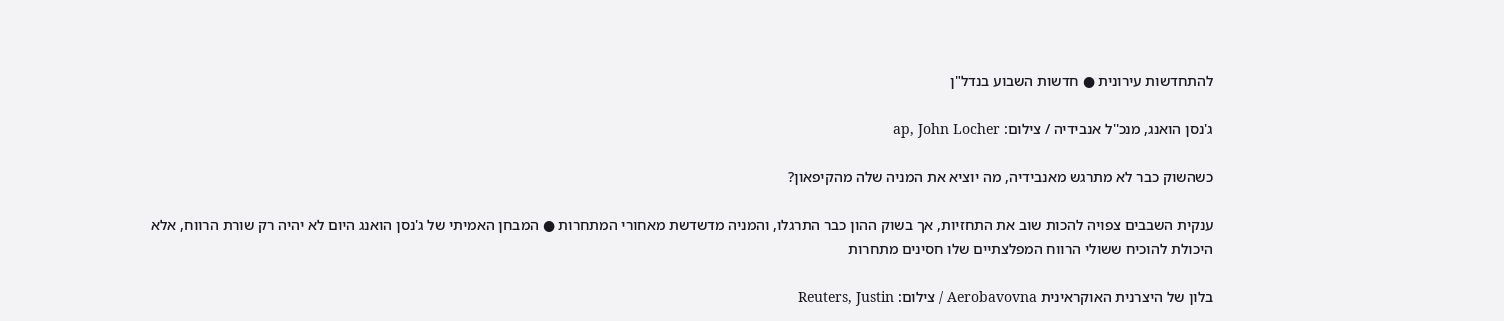להתחדשות עירונית ● חדשות השבוע בנדל"ן

ג'נסן הואנג, מנכ''ל אנבידיה / צילום: ap, John Locher

כשהשוק כבר לא מתרגש מאנבידיה, מה יוציא את המניה שלה מהקיפאון?

ענקית השבבים צפויה להכות שוב את התחזיות, אך בשוק ההון כבר התרגלו, והמניה מדשדשת מאחורי המתחרות ● המבחן האמיתי של ג'נסן הואנג היום לא יהיה רק שורת הרווח, אלא היכולת להוכיח ששולי הרווח המפלצתיים שלו חסינים מתחרות

בלון של היצרנית האוקראינית Aerobavovna / צילום: Reuters, Justin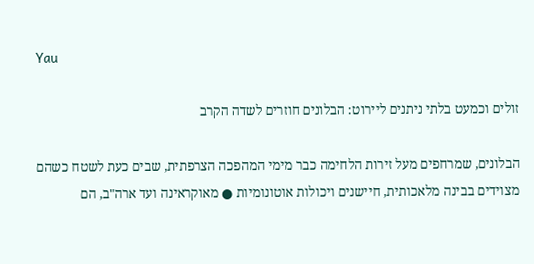Yau

זולים וכמעט בלתי ניתנים ליירוט: הבלונים חוזרים לשדה הקרב

הבלונים, שמרחפים מעל זירות הלחימה כבר מימי המהפכה הצרפתית, שבים כעת לשטח כשהם מצוידים בבינה מלאכותית, חיישנים ויכולות אוטונומיות ● מאוקראינה ועד ארה"ב, הם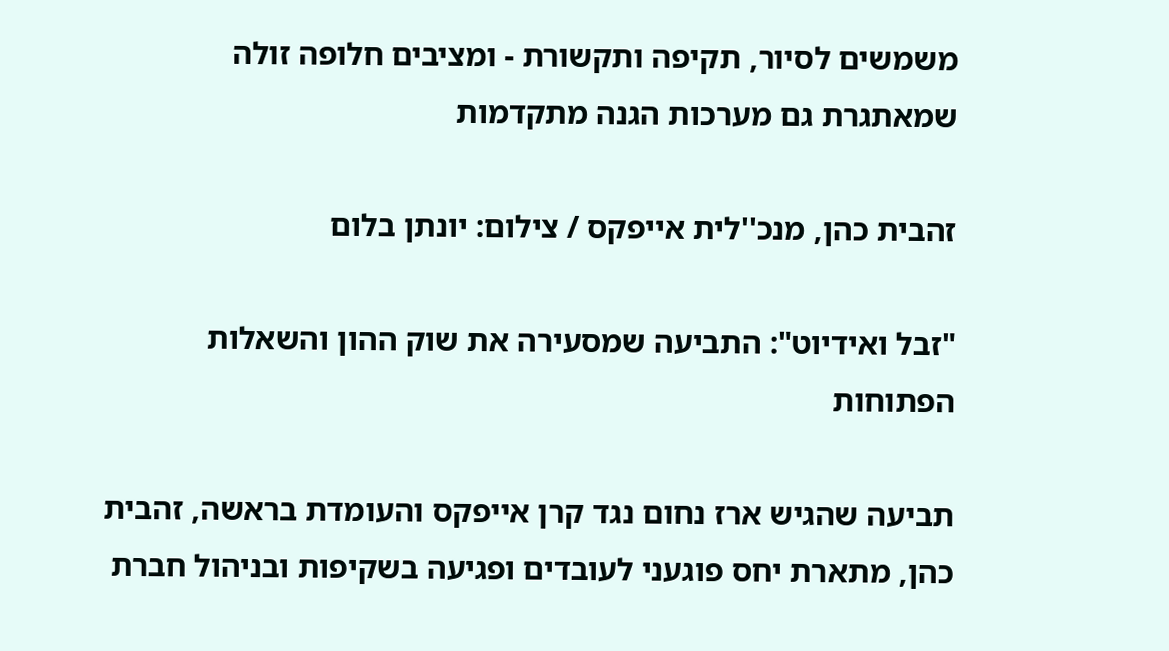משמשים לסיור, תקיפה ותקשורת - ומציבים חלופה זולה שמאתגרת גם מערכות הגנה מתקדמות

זהבית כהן, מנכ''לית אייפקס / צילום: יונתן בלום

"זבל ואידיוט": התביעה שמסעירה את שוק ההון והשאלות הפתוחות

תביעה שהגיש ארז נחום נגד קרן אייפקס והעומדת בראשה, זהבית כהן, מתארת יחס פוגעני לעובדים ופגיעה בשקיפות ובניהול חברת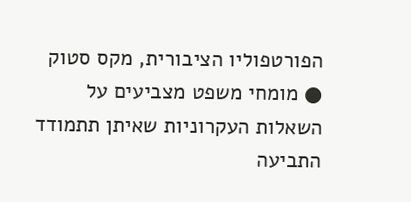הפורטפוליו הציבורית, מקס סטוק ● מומחי משפט מצביעים על השאלות העקרוניות שאיתן תתמודד התביעה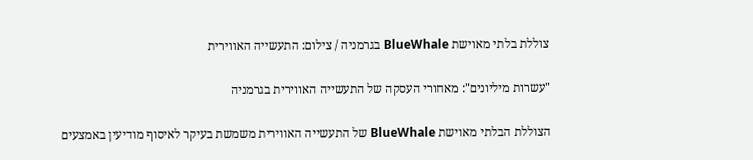צוללת בלתי מאוישת BlueWhale בגרמניה / צילום: התעשייה האווירית

"עשרות מיליונים": מאחורי העסקה של התעשייה האווירית בגרמניה

הצוללת הבלתי מאוישת BlueWhale של התעשייה האווירית משמשת בעיקר לאיסוף מודיעין באמצעים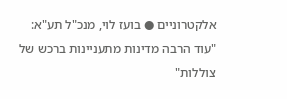אלקטרוניים ● בועז לוי, מנכ"ל תע"א: "עוד הרבה מדינות מתעניינות ברכש של צוללות"